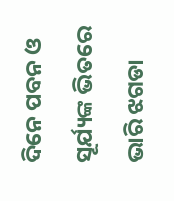ଦିନେ ପବନ ଓ ସୂର୍ଯ୍ୟଙ୍କ ଭିତରେ ଭାରି ଝଗଡା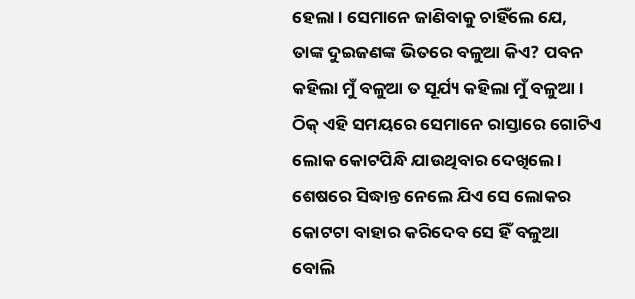ହେଲା । ସେମାନେ ଜାଣିବାକୁ ଚାହିଁଲେ ଯେ, ତାଙ୍କ ଦୁଇଜଣଙ୍କ ଭିତରେ ବଳୁଆ କିଏ? ପବନ କହିଲା ମୁଁ ବଳୁଆ ତ ସୂର୍ଯ୍ୟ କହିଲା ମୁଁ ବଳୁଆ । ଠିକ୍ ଏହି ସମୟରେ ସେମାନେ ରାସ୍ତାରେ ଗୋଟିଏ ଲୋକ କୋଟପିନ୍ଧି ଯାଉଥିବାର ଦେଖିଲେ । ଶେଷରେ ସିଦ୍ଧାନ୍ତ ନେଲେ ଯିଏ ସେ ଲୋକର କୋଟଟା ବାହାର କରିଦେବ ସେ ହିଁ ବଳୁଆ ବୋଲି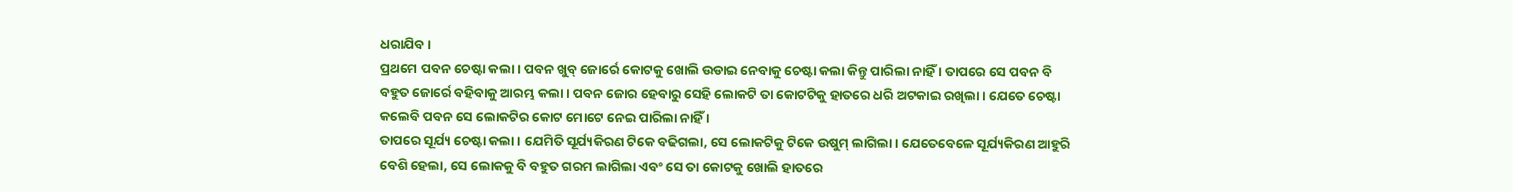ଧରାଯିବ ।
ପ୍ରଥମେ ପବନ ଚେଷ୍ଟା କଲା । ପବନ ଖୁବ୍ ଜୋର୍ରେ କୋଟକୁ ଖୋଲି ଉଡାଇ ନେବାକୁ ଚେଷ୍ଟା କଲା କିନ୍ତୁ ପାରିଲା ନାହିଁ । ତାପରେ ସେ ପବନ ବି ବହୁତ ଜୋର୍ରେ ବହିବାକୁ ଆରମ୍ଭ କଲା । ପବନ ଜୋର ହେବାରୁ ସେହି ଲୋକଟି ତା କୋଟଟିକୁ ହାତରେ ଧରି ଅଟକାଇ ରଖିଲା । ଯେତେ ଚେଷ୍ଟା କଲେବି ପବନ ସେ ଲୋକଟିର କୋଟ ମୋଟେ ନେଇ ପାରିଲା ନାହିଁ ।
ତାପରେ ସୂର୍ଯ୍ୟ ଚେଷ୍ଟା କଲା । ଯେମିତି ସୂର୍ଯ୍ୟକିରଣ ଟିକେ ବଢିଗଲା, ସେ ଲୋକଟିକୁ ଟିକେ ଉଷୁମ୍ ଲାଗିଲା । ଯେତେବେଳେ ସୂର୍ଯ୍ୟକିରଣ ଆହୁରି ବେଶି ହେଲା, ସେ ଲୋକକୁ ବି ବହୁତ ଗରମ ଲାଗିଲା ଏବଂ ସେ ତା କୋଟକୁ ଖୋଲି ହାତରେ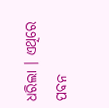ଧରିଲା । ଏଥିରେ ପବନ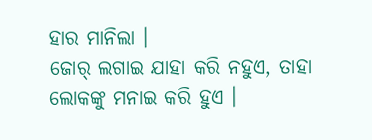ହାର ମାନିଲା ।
ଜୋର୍ ଲଗାଇ ଯାହା କରି ନହୁଏ, ତାହା ଲୋକଙ୍କୁ ମନାଇ କରି ହୁଏ ।